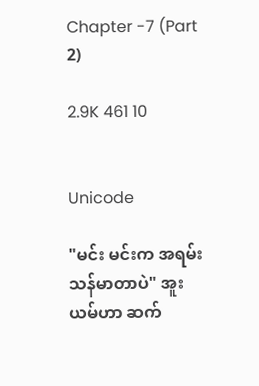Chapter -7 (Part 2)

2.9K 461 10


Unicode

"မင်း မင်းက အရမ်းသန်မာတာပဲ" အူးယမ်ဟာ ဆက်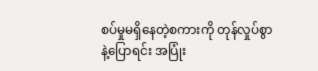စပ်မှုမရှိနေတဲ့စကားကို တုန်လှုပ်စွာနဲ့ပြောရင်း အပြုံး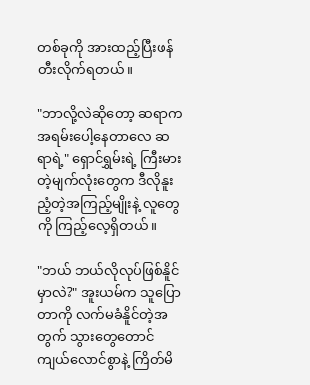တစ်ခုကို အားထည့်ပြီးဖန်တီးလိုက်ရတယ်။

"ဘာလို့လဲဆိုတော့ ဆရာက အရမ်းပေါ့နေတာလေ ဆရာရဲ့" ရှောင်ရွှမ်းရဲ့ ကြီးမားတဲ့မျက်လုံးတွေက ဒီလိုနူးညံ့တဲ့အကြည့်မျိုးနဲ့ လူတွေကို ကြည့်လေ့ရှိတယ်။

"ဘယ် ဘယ်လိုလုပ်ဖြစ်နိူင်မှာလဲ?" အူးယမ်က သူပြောတာကို လက်မခံနိူင်တဲ့အတွက် သွားတွေတောင် ကျယ်လောင်စွာနဲ့ ကြိတ်မိ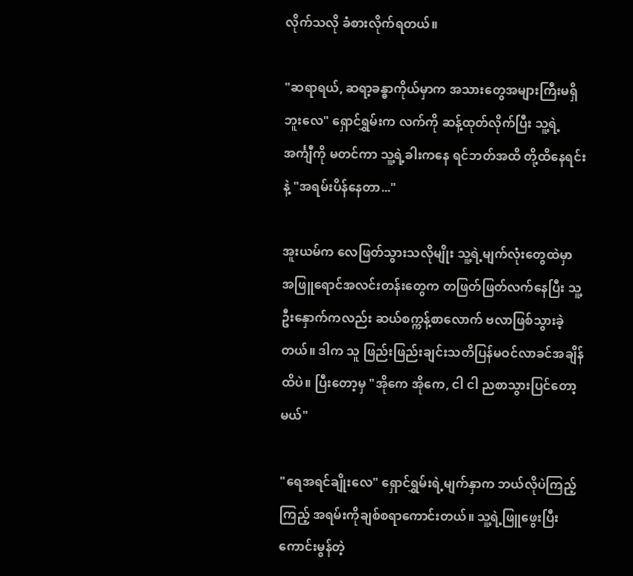လိုက်သလို ခံစားလိုက်ရတယ်။

"ဆရာရယ်, ဆရာ့ခန္ဓာကိုယ်မှာက အသားတွေအများကြီးမရှိဘူးလေ" ရှောင်ရွှမ်းက လက်ကို ဆန့်ထုတ်လိုက်ပြီး သူ့ရဲ့အင်္ကျီကို မတင်ကာ သူ့ရဲ့ခါးကနေ ရင်ဘတ်အထိ တို့ထိနေရင်းနဲ့ "အရမ်းပိန်နေတာ..."

အူးယမ်က လေဖြတ်သွားသလိုမျိုး သူ့ရဲ့မျက်လုံးတွေထဲမှာ အဖြူရောင်အလင်းတန်းတွေက တဖြတ်ဖြတ်လက်နေပြီး သူ့ဦးနှောက်ကလည်း ဆယ်စက္ကန့်စာလောက် ဗလာဖြစ်သွားခဲ့တယ်။ ဒါက သူ ဖြည်းဖြည်းချင်းသတိပြန်မဝင်လာခင်အချိန်ထိပဲ။ ပြီးတော့မှ "အိုကေ အိုကေ, ငါ ငါ ညစာသွားပြင်တော့မယ်"

"ရေအရင်ချိုးလေ" ရှောင်ရွှမ်းရဲ့မျက်နှာက ဘယ်လိုပဲကြည့်ကြည့် အရမ်းကိုချစ်စရာကောင်းတယ်။ သူ့ရဲ့ဖြူဖွေးပြီးကောင်းမွန်တဲ့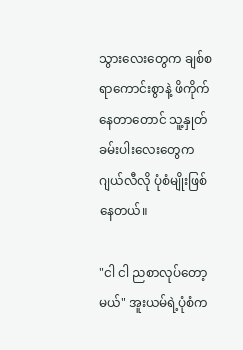သွားလေးတွေက ချစ်စရာကောင်းစွာနဲ့ ဖိကိုက်နေတာတောင် သူ့နှုတ်ခမ်းပါးလေးတွေက ဂျယ်လီလို ပုံစံမျိုးဖြစ်နေတယ်။

"ငါ ငါ ညစာလုပ်တော့မယ်" အူးယမ်ရဲ့ပုံစံက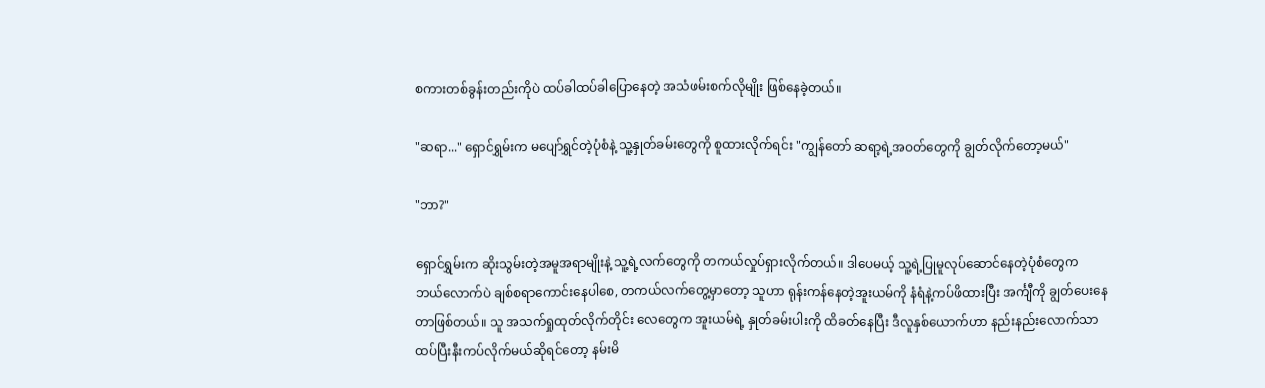စကားတစ်ခွန်းတည်းကိုပဲ ထပ်ခါထပ်ခါပြောနေတဲ့ အသံဖမ်းစက်လိုမျိုး ဖြစ်နေခဲ့တယ်။

"ဆရာ..." ရှောင်ရွှမ်းက မပျော်ရွှင်တဲ့ပုံစံနဲ့ သူ့နှုတ်ခမ်းတွေကို စူထားလိုက်ရင်း "ကျွန်တော် ဆရာ့ရဲ့အဝတ်တွေကို ချွတ်လိုက်တော့မယ်"

"ဘာ?"

ရှောင်ရွှမ်းက ဆိုးသွမ်းတဲ့အမူအရာမျိုးနဲ့ သူ့ရဲ့လက်တွေကို တကယ်လှုပ်ရှားလိုက်တယ်။ ဒါပေမယ့် သူ့ရဲ့ပြုမူလုပ်ဆောင်နေတဲ့ပုံစံတွေက ဘယ်လောက်ပဲ ချစ်စရာကောင်းနေပါစေ, တကယ်လက်တွေ့မှာတော့ သူဟာ ရုန်းကန်နေတဲ့အူးယမ်ကို နံရံနဲ့ကပ်ဖိထားပြီး အင်္ကျီကို ချွတ်ပေးနေတာဖြစ်တယ်။ သူ အသက်ရှုထုတ်လိုက်တိုင်း လေတွေက အူးယမ်ရဲ့ နှုတ်ခမ်းပါးကို ထိခတ်နေပြီး ဒီလူနှစ်ယောက်ဟာ နည်းနည်းလောက်သာ ထပ်ပြီးနီးကပ်လိုက်မယ်ဆိုရင်တော့ နမ်းမိ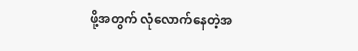ဖို့အတွက် လုံလောက်နေတဲ့အ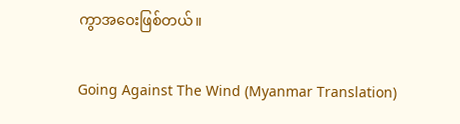ကွာအဝေးဖြစ်တယ်။

Going Against The Wind (Myanmar Translation)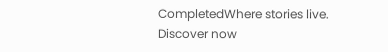CompletedWhere stories live. Discover now